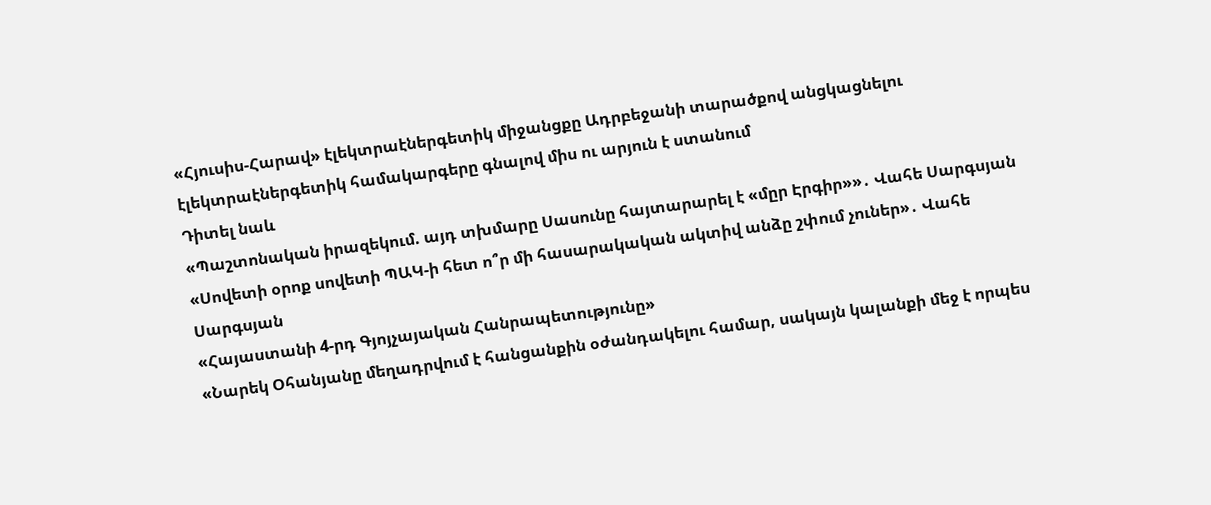«Հյուսիս-Հարավ» էլեկտրաէներգետիկ միջանցքը Ադրբեջանի տարածքով անցկացնելու էլեկտրաէներգետիկ համակարգերը գնալով միս ու արյուն է ստանում
Դիտել նաև
«Պաշտոնական իրազեկում. այդ տխմարը Սասունը հայտարարել է «մըր Էրգիր»»․ Վահե Սարգսյան
«Սովետի օրոք սովետի ՊԱԿ-ի հետ ո՞ր մի հասարակական ակտիվ անձը շփում չուներ»․ Վահե Սարգսյան
«Հայաստանի 4-րդ Գյոյչայական Հանրապետությունը»
«Նարեկ Օհանյանը մեղադրվում է հանցանքին օժանդակելու համար, սակայն կալանքի մեջ է որպես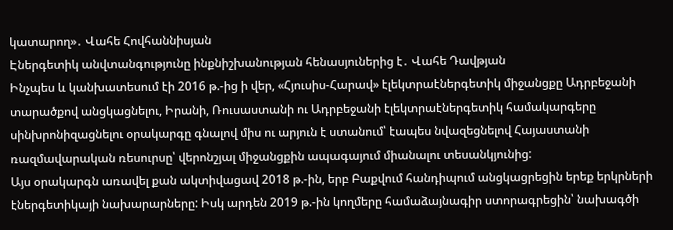կատարող»․ Վահե Հովհաննիսյան
Էներգետիկ անվտանգությունը ինքնիշխանության հենասյուներից է․ Վահե Դավթյան
Ինչպես և կանխատեսում էի 2016 թ.-ից ի վեր, «Հյուսիս-Հարավ» էլեկտրաէներգետիկ միջանցքը Ադրբեջանի տարածքով անցկացնելու, Իրանի, Ռուսաստանի ու Ադրբեջանի էլեկտրաէներգետիկ համակարգերը սինխրոնիզացնելու օրակարգը գնալով միս ու արյուն է ստանում՝ էապես նվազեցնելով Հայաստանի ռազմավարական ռեսուրսը՝ վերոնշյալ միջանցքին ապագայում միանալու տեսանկյունից:
Այս օրակարգն առավել քան ակտիվացավ 2018 թ.-ին, երբ Բաքվում հանդիպում անցկացրեցին երեք երկրների էներգետիկայի նախարարները: Իսկ արդեն 2019 թ.-ին կողմերը համաձայնագիր ստորագրեցին՝ նախագծի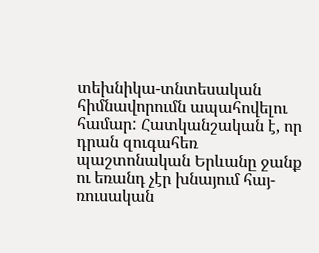տեխնիկա-տնտեսական հիմնավորումն ապահովելու համար: Հատկանշական է, որ դրան զուգահեռ պաշտոնական Երևանը ջանք ու եռանդ չէր խնայում հայ-ռուսական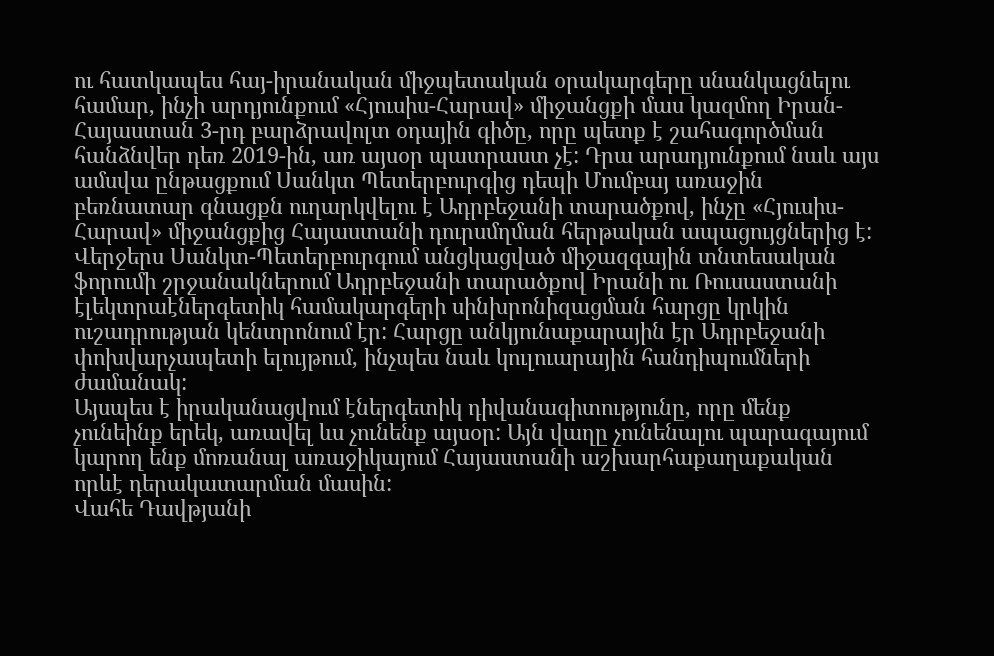ու հատկապես հայ-իրանական միջպետական օրակարգերը սնանկացնելու համար, ինչի արդյունքում «Հյուսիս-Հարավ» միջանցքի մաս կազմող Իրան-Հայաստան 3-րդ բարձրավոլտ օդային գիծը, որը պետք է շահագործման հանձնվեր դեռ 2019-ին, առ այսօր պատրաստ չէ: Դրա արադյունքում նաև այս ամսվա ընթացքում Սանկտ Պետերբուրգից դեպի Մումբայ առաջին բեռնատար գնացքն ուղարկվելու է Ադրբեջանի տարածքով, ինչը «Հյուսիս-Հարավ» միջանցքից Հայաստանի դուրսմղման հերթական ապացույցներից է:
Վերջերս Սանկտ-Պետերբուրգում անցկացված միջազգային տնտեսական ֆորումի շրջանակներում Ադրբեջանի տարածքով Իրանի ու Ռուսաստանի էլեկտրաէներգետիկ համակարգերի սինխրոնիզացման հարցը կրկին ուշադրության կենտրոնում էր: Հարցը անկյունաքարային էր Ադրբեջանի փոխվարչապետի ելույթում, ինչպես նաև կուլուարային հանդիպումների ժամանակ:
Այսպես է իրականացվում էներգետիկ դիվանագիտությունը, որը մենք չունեինք երեկ, առավել ևս չունենք այսօր: Այն վաղը չունենալու պարագայում կարող ենք մոռանալ առաջիկայում Հայաստանի աշխարհաքաղաքական որևէ դերակատարման մասին:
Վահե Դավթյանի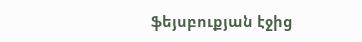ֆեյսբուքյան էջից